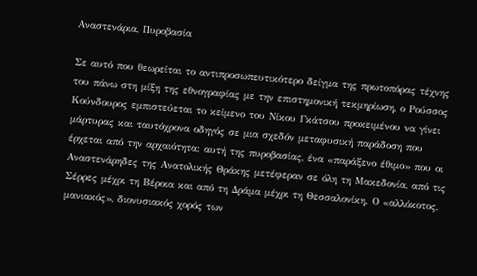Αναστενάρια, Πυροβασία

Σε αυτό που θεωρείται το αντιπροσωπευτικότερο δείγμα της πρωτοπόρας τέχνης του πάνω στη μίξη της εθνογραφίας με την επιστημονική τεκμηρίωση, ο Ρούσσος Κούνδουρος εμπιστεύεται το κείμενο του Νίκου Γκάτσου προκειμένου να γίνει μάρτυρας και ταυτόχρονα οδηγός σε μια σχεδόν μεταφυσική παράδοση που έρχεται από την αρχαιότητα: αυτή της πυροβασίας, ένα «παράξενο έθιμο» που οι Αναστενάρηδες της Ανατολικής Θράκης μετέφεραν σε όλη τη Μακεδονία, από τις Σέρρες μέχρι τη Βέροια και από τη Δράμα μέχρι τη Θεσσαλονίκη. Ο «αλλόκοτος, μανιακός», διονυσιακός χορός των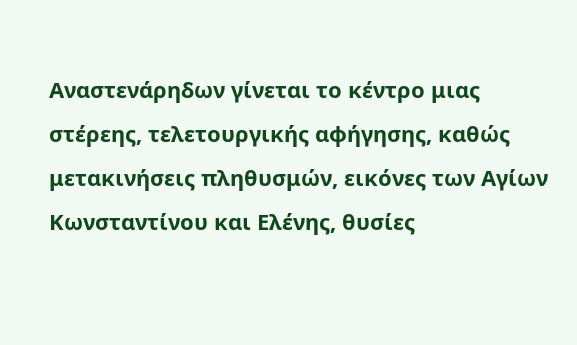Αναστενάρηδων γίνεται το κέντρο μιας στέρεης, τελετουργικής αφήγησης, καθώς μετακινήσεις πληθυσμών, εικόνες των Αγίων Κωνσταντίνου και Ελένης, θυσίες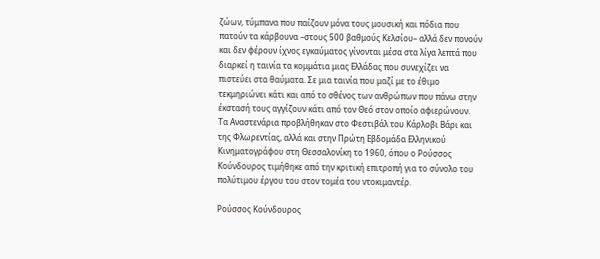ζώων, τύμπανα που παίζουν μόνα τους μουσική και πόδια που πατούν τα κάρβουνα –στους 500 βαθμούς Κελσίου– αλλά δεν πονούν και δεν φέρουν ίχνος εγκαύματος γίνονται μέσα στα λίγα λεπτά που διαρκεί η ταινία τα κομμάτια μιας Ελλάδας που συνεχίζει να πιστεύει στα θαύματα. Σε μια ταινία που μαζί με το έθιμο τεκμηριώνει κάτι και από το σθένος των ανθρώπων που πάνω στην έκστασή τους αγγίζουν κάτι από τον Θεό στον οποίο αφιερώνουν. Τα Αναστενάρια προβλήθηκαν στο Φεστιβάλ του Κάρλοβι Βάρι και της Φλωρεντίας, αλλά και στην Πρώτη Εβδομάδα Ελληνικού Κινηματογράφου στη Θεσσαλονίκη το 1960, όπου ο Ρούσσος Κούνδουρος τιμήθηκε από την κριτική επιτροπή για το σύνολο του πολύτιμου έργου του στον τομέα του ντοκιμαντέρ.

Ρούσσος Κούνδουρος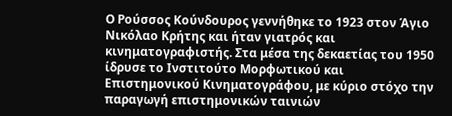Ο Ρούσσος Κούνδουρος γεννήθηκε το 1923 στον Άγιο Νικόλαο Κρήτης και ήταν γιατρός και κινηματογραφιστής. Στα μέσα της δεκαετίας του 1950 ίδρυσε το Ινστιτούτο Μορφωτικού και Επιστημονικού Κινηματογράφου, με κύριο στόχο την παραγωγή επιστημονικών ταινιών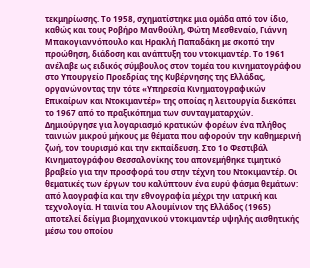τεκμηρίωσης. Το 1958, σχηματίστηκε μια ομάδα από τον ίδιο, καθώς και τους Ροβήρο Μανθούλη, Φώτη Μεσθεναίο, Γιάννη Μπακογιαννόπουλο και Ηρακλή Παπαδάκη με σκοπό την προώθηση, διάδοση και ανάπτυξη του ντοκιμαντέρ. Το 1961 ανέλαβε ως ειδικός σύμβουλος στον τομέα του κινηματογράφου στο Υπουργείο Προεδρίας της Κυβέρνησης της Ελλάδας, οργανώνοντας την τότε «Υπηρεσία Κινηματογραφικών Επικαίρων και Ντοκιμαντέρ» της οποίας η λειτουργία διεκόπει το 1967 από το πραξικόπημα των συνταγματαρχών. Δημιούργησε για λογαριασμό κρατικών φορέων ένα πλήθος ταινιών μικρού μήκους με θέματα που αφορούν την καθημερινή ζωή, τον τουρισμό και την εκπαίδευση. Στο 1ο Φεστιβάλ Κινηματογράφου Θεσσαλονίκης του απονεμήθηκε τιμητικό βραβείο για την προσφορά του στην τέχνη του Ντοκιμαντέρ. Οι θεματικές των έργων του καλύπτουν ένα ευρύ φάσμα θεμάτων: από λαογραφία και την εθνογραφία μέχρι την ιατρική και τεχνολογία. Η ταινία του Αλουμίνιον της Ελλάδος (1965) αποτελεί δείγμα βιομηχανικού ντοκιμαντέρ υψηλής αισθητικής μέσω του οποίου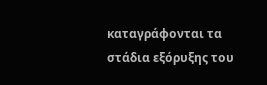καταγράφονται τα στάδια εξόρυξης του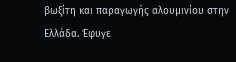βωξίτη και παραγωγής αλουμινίου στην Ελλάδα. Έφυγε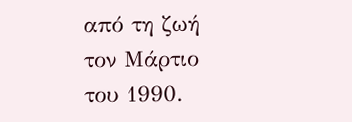από τη ζωή τον Μάρτιο του 1990.